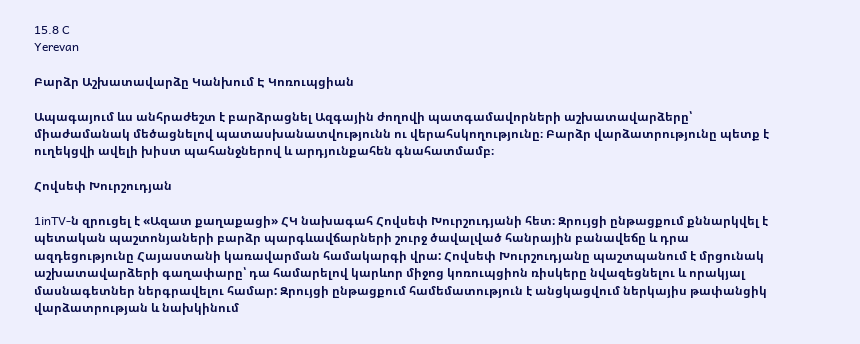15.8 C
Yerevan

Բարձր Աշխատավարձը Կանխում Է Կոռուպցիան

Ապագայում ևս անհրաժեշտ է բարձրացնել Ազգային ժողովի պատգամավորների աշխատավարձերը՝ միաժամանակ մեծացնելով պատասխանատվությունն ու վերահսկողությունը։ Բարձր վարձատրությունը պետք է ուղեկցվի ավելի խիստ պահանջներով և արդյունքահեն գնահատմամբ։

Հովսեփ Խուրշուդյան

1inTV‑ն զրուցել է «Ազատ քաղաքացի» ՀԿ նախագահ Հովսեփ Խուրշուդյանի հետ։ Զրույցի ընթացքում քննարկվել է պետական պաշտոնյաների բարձր պարգևավճարների շուրջ ծավալված հանրային բանավեճը և դրա ազդեցությունը Հայաստանի կառավարման համակարգի վրա: Հովսեփ Խուրշուդյանը պաշտպանում է մրցունակ աշխատավարձերի գաղափարը՝ դա համարելով կարևոր միջոց կոռուպցիոն ռիսկերը նվազեցնելու և որակյալ մասնագետներ ներգրավելու համար: Զրույցի ընթացքում համեմատություն է անցկացվում ներկայիս թափանցիկ վարձատրության և նախկինում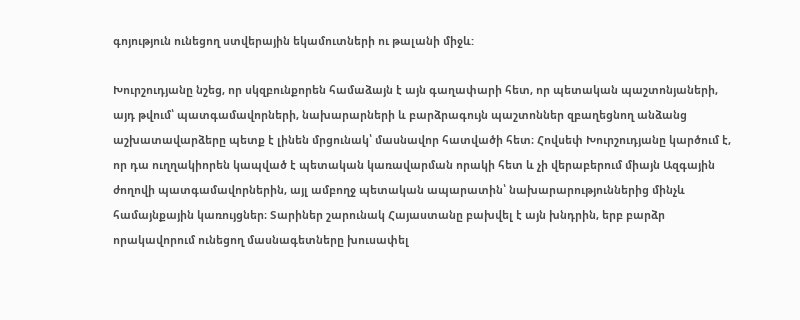գոյություն ունեցող ստվերային եկամուտների ու թալանի միջև:

Խուրշուդյանը նշեց, որ սկզբունքորեն համաձայն է այն գաղափարի հետ, որ պետական պաշտոնյաների, այդ թվում՝ պատգամավորների, նախարարների և բարձրագույն պաշտոններ զբաղեցնող անձանց աշխատավարձերը պետք է լինեն մրցունակ՝ մասնավոր հատվածի հետ։ Հովսեփ Խուրշուդյանը կարծում է, որ դա ուղղակիորեն կապված է պետական կառավարման որակի հետ և չի վերաբերում միայն Ազգային ժողովի պատգամավորներին, այլ ամբողջ պետական ապարատին՝ նախարարություններից մինչև համայնքային կառույցներ։ Տարիներ շարունակ Հայաստանը բախվել է այն խնդրին, երբ բարձր որակավորում ունեցող մասնագետները խուսափել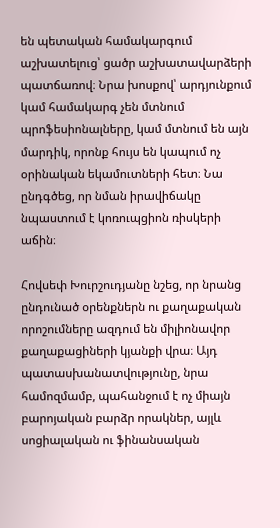են պետական համակարգում աշխատելուց՝ ցածր աշխատավարձերի պատճառով։ Նրա խոսքով՝ արդյունքում կամ համակարգ չեն մտնում պրոֆեսիոնալները, կամ մտնում են այն մարդիկ, որոնք հույս են կապում ոչ օրինական եկամուտների հետ։ Նա ընդգծեց, որ նման իրավիճակը նպաստում է կոռուպցիոն ռիսկերի աճին։

Հովսեփ Խուրշուդյանը նշեց, որ նրանց ընդունած օրենքներն ու քաղաքական որոշումները ազդում են միլիոնավոր քաղաքացիների կյանքի վրա։ Այդ պատասխանատվությունը, նրա համոզմամբ, պահանջում է ոչ միայն բարոյական բարձր որակներ, այլև սոցիալական ու ֆինանսական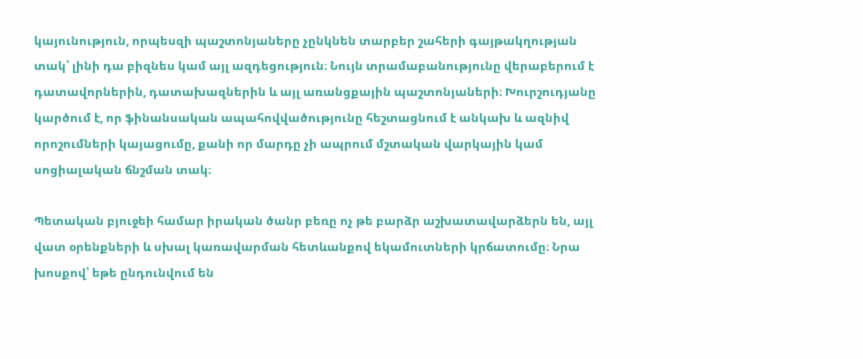կայունություն, որպեսզի պաշտոնյաները չընկնեն տարբեր շահերի գայթակղության տակ՝ լինի դա բիզնես կամ այլ ազդեցություն։ Նույն տրամաբանությունը վերաբերում է դատավորներին, դատախազներին և այլ առանցքային պաշտոնյաների։ Խուրշուդյանը կարծում է, որ ֆինանսական ապահովվածությունը հեշտացնում է անկախ և ազնիվ որոշումների կայացումը, քանի որ մարդը չի ապրում մշտական վարկային կամ սոցիալական ճնշման տակ։

Պետական բյուջեի համար իրական ծանր բեռը ոչ թե բարձր աշխատավարձերն են, այլ վատ օրենքների և սխալ կառավարման հետևանքով եկամուտների կրճատումը։ Նրա խոսքով՝ եթե ընդունվում են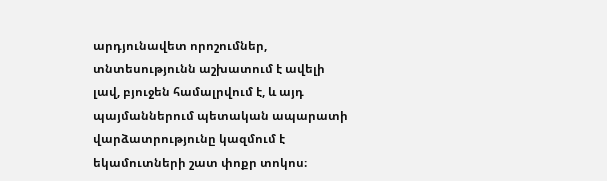արդյունավետ որոշումներ, տնտեսությունն աշխատում է ավելի լավ, բյուջեն համալրվում է, և այդ պայմաններում պետական ապարատի վարձատրությունը կազմում է եկամուտների շատ փոքր տոկոս։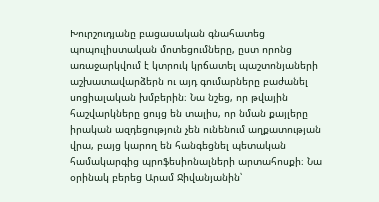Խուրշուդյանը բացասական գնահատեց պոպուլիստական մոտեցումները, ըստ որոնց առաջարկվում է կտրուկ կրճատել պաշտոնյաների աշխատավարձերն ու այդ գումարները բաժանել սոցիալական խմբերին։ Նա նշեց, որ թվային հաշվարկները ցույց են տալիս, որ նման քայլերը իրական ազդեցություն չեն ունենում աղքատության վրա, բայց կարող են հանգեցնել պետական համակարգից պրոֆեսիոնալների արտահոսքի։ Նա օրինակ բերեց Արամ Ջիվանյանին՝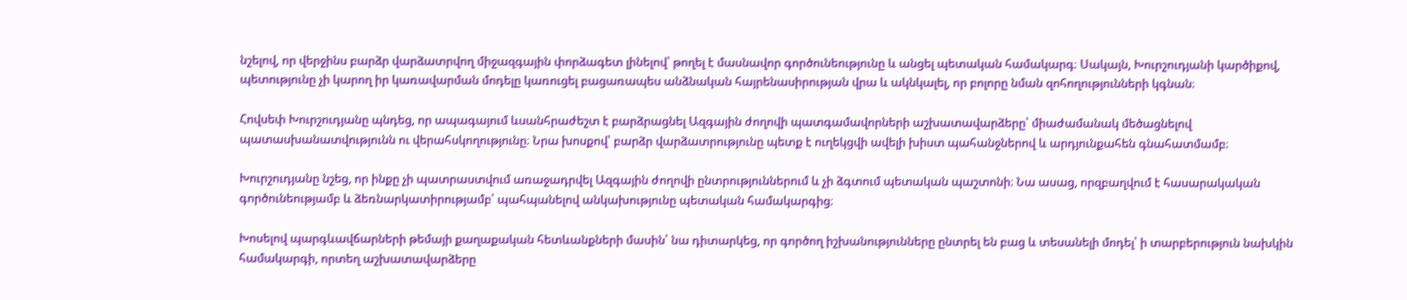նշելով, որ վերջինս բարձր վարձատրվող միջազգային փորձագետ լինելով՝ թողել է մասնավոր գործունեությունը և անցել պետական համակարգ։ Սակայն, Խուրշուդյանի կարծիքով, պետությունը չի կարող իր կառավարման մոդելը կառուցել բացառապես անձնական հայրենասիրության վրա և ակնկալել, որ բոլորը նման զոհողությունների կգնան։

Հովսեփ Խուրշուդյանը պնդեց, որ ապագայում ևսանհրաժեշտ է բարձրացնել Ազգային ժողովի պատգամավորների աշխատավարձերը՝ միաժամանակ մեծացնելով պատասխանատվությունն ու վերահսկողությունը։ Նրա խոսքով՝ բարձր վարձատրությունը պետք է ուղեկցվի ավելի խիստ պահանջներով և արդյունքահեն գնահատմամբ։

Խուրշուդյանը նշեց, որ ինքը չի պատրաստվում առաջադրվել Ազգային ժողովի ընտրություններում և չի ձգտում պետական պաշտոնի։ Նա ասաց, որզբաղվում է հասարակական գործունեությամբ և ձեռնարկատիրությամբ՝ պահպանելով անկախությունը պետական համակարգից։

Խոսելով պարգևավճարների թեմայի քաղաքական հետևանքների մասին՝ նա դիտարկեց, որ գործող իշխանությունները ընտրել են բաց և տեսանելի մոդել՝ ի տարբերություն նախկին համակարգի, որտեղ աշխատավարձերը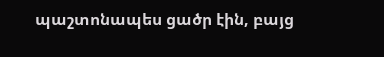պաշտոնապես ցածր էին, բայց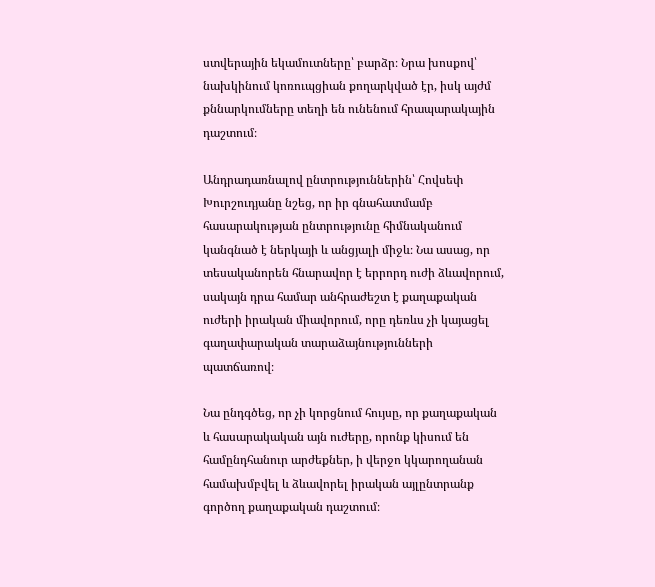ստվերային եկամուտները՝ բարձր։ Նրա խոսքով՝ նախկինում կոռուպցիան քողարկված էր, իսկ այժմ քննարկումները տեղի են ունենում հրապարակային դաշտում։

Անդրադառնալով ընտրություններին՝ Հովսեփ Խուրշուդյանը նշեց, որ իր գնահատմամբ հասարակության ընտրությունը հիմնականում կանգնած է ներկայի և անցյալի միջև։ Նա ասաց, որ տեսականորեն հնարավոր է երրորդ ուժի ձևավորում, սակայն դրա համար անհրաժեշտ է քաղաքական ուժերի իրական միավորում, որը դեռևս չի կայացել գաղափարական տարաձայնությունների պատճառով։

Նա ընդգծեց, որ չի կորցնում հույսը, որ քաղաքական և հասարակական այն ուժերը, որոնք կիսում են համընդհանուր արժեքներ, ի վերջո կկարողանան համախմբվել և ձևավորել իրական այլընտրանք գործող քաղաքական դաշտում։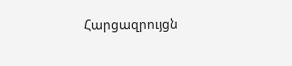Հարցազրույցն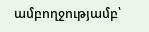ամբողջությամբ՝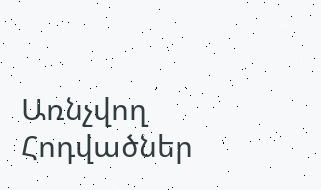Առնչվող Հոդվածներ